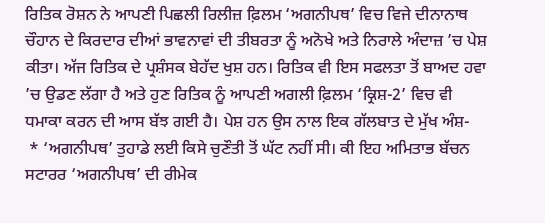ਰਿਤਿਕ ਰੋਸ਼ਨ ਨੇ ਆਪਣੀ ਪਿਛਲੀ ਰਿਲੀਜ਼ ਫ਼ਿਲਮ ‘ਅਗਨੀਪਥ’ ਵਿਚ ਵਿਜੇ ਦੀਨਾਨਾਥ ਚੌਹਾਨ ਦੇ ਕਿਰਦਾਰ ਦੀਆਂ ਭਾਵਨਾਵਾਂ ਦੀ ਤੀਬਰਤਾ ਨੂੰ ਅਨੋਖੇ ਅਤੇ ਨਿਰਾਲੇ ਅੰਦਾਜ਼ ’ਚ ਪੇਸ਼ ਕੀਤਾ। ਅੱਜ ਰਿਤਿਕ ਦੇ ਪ੍ਰਸ਼ੰਸਕ ਬੇਹੱਦ ਖੁਸ਼ ਹਨ। ਰਿਤਿਕ ਵੀ ਇਸ ਸਫਲਤਾ ਤੋਂ ਬਾਅਦ ਹਵਾ ’ਚ ਉਡਣ ਲੱਗਾ ਹੈ ਅਤੇ ਹੁਣ ਰਿਤਿਕ ਨੂੰ ਆਪਣੀ ਅਗਲੀ ਫ਼ਿਲਮ ‘ਕ੍ਰਿਸ਼-2’ ਵਿਚ ਵੀ ਧਮਾਕਾ ਕਰਨ ਦੀ ਆਸ ਬੱਝ ਗਈ ਹੈ। ਪੇਸ਼ ਹਨ ਉਸ ਨਾਲ ਇਕ ਗੱਲਬਾਤ ਦੇ ਮੁੱਖ ਅੰਸ਼-
 * ‘ਅਗਨੀਪਥ’ ਤੁਹਾਡੇ ਲਈ ਕਿਸੇ ਚੁਣੌਤੀ ਤੋਂ ਘੱਟ ਨਹੀਂ ਸੀ। ਕੀ ਇਹ ਅਮਿਤਾਭ ਬੱਚਨ ਸਟਾਰਰ ‘ਅਗਨੀਪਥ’ ਦੀ ਰੀਮੇਕ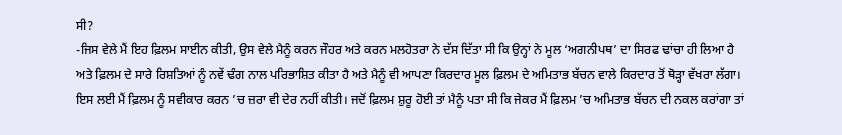ਸੀ?
-ਜਿਸ ਵੇਲੇ ਮੈਂ ਇਹ ਫ਼ਿਲਮ ਸਾਈਨ ਕੀਤੀ, ਉਸ ਵੇਲੇ ਮੈਨੂੰ ਕਰਨ ਜੌਹਰ ਅਤੇ ਕਰਨ ਮਲਹੋਤਰਾ ਨੇ ਦੱਸ ਦਿੱਤਾ ਸੀ ਕਿ ਉਨ੍ਹਾਂ ਨੇ ਮੂਲ ‘ਅਗਨੀਪਥ’ ਦਾ ਸਿਰਫ ਢਾਂਚਾ ਹੀ ਲਿਆ ਹੈ ਅਤੇ ਫ਼ਿਲਮ ਦੇ ਸਾਰੇ ਰਿਸ਼ਤਿਆਂ ਨੂੰ ਨਵੇਂ ਢੰਗ ਨਾਲ ਪਰਿਭਾਸ਼ਿਤ ਕੀਤਾ ਹੈ ਅਤੇ ਮੈਨੂੰ ਵੀ ਆਪਣਾ ਕਿਰਦਾਰ ਮੂਲ ਫ਼ਿਲਮ ਦੇ ਅਮਿਤਾਭ ਬੱਚਨ ਵਾਲੇ ਕਿਰਦਾਰ ਤੋਂ ਥੋੜ੍ਹਾ ਵੱਖਰਾ ਲੱਗਾ। ਇਸ ਲਈ ਮੈਂ ਫ਼ਿਲਮ ਨੂੰ ਸਵੀਕਾਰ ਕਰਨ ’ਚ ਜ਼ਰਾ ਵੀ ਦੇਰ ਨਹੀਂ ਕੀਤੀ। ਜਦੋਂ ਫ਼ਿਲਮ ਸ਼ੁਰੂ ਹੋਈ ਤਾਂ ਮੈਨੂੰ ਪਤਾ ਸੀ ਕਿ ਜੇਕਰ ਮੈਂ ਫ਼ਿਲਮ ’ਚ ਅਮਿਤਾਭ ਬੱਚਨ ਦੀ ਨਕਲ ਕਰਾਂਗਾ ਤਾਂ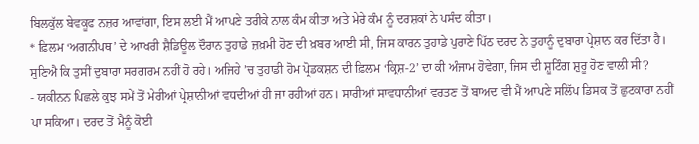ਬਿਲਕੁੱਲ ਬੇਵਕੂਫ ਨਜ਼ਰ ਆਵਾਂਗਾ, ਇਸ ਲਈ ਮੈਂ ਆਪਣੇ ਤਰੀਕੇ ਨਾਲ ਕੰਮ ਕੀਤਾ ਅਤੇ ਮੇਰੇ ਕੰਮ ਨੂੰ ਦਰਸ਼ਕਾਂ ਨੇ ਪਸੰਦ ਕੀਤਾ।
* ਫ਼ਿਲਮ ‘ਅਗਨੀਪਥ’ ਦੇ ਆਖਰੀ ਸ਼ੈਡਿਊਲ ਦੌਰਾਨ ਤੁਹਾਡੇ ਜ਼ਖ਼ਮੀ ਹੋਣ ਦੀ ਖ਼ਬਰ ਆਈ ਸੀ, ਜਿਸ ਕਾਰਨ ਤੁਹਾਡੇ ਪੁਰਾਣੇ ਪਿੱਠ ਦਰਦ ਨੇ ਤੁਹਾਨੂੰ ਦੁਬਾਰਾ ਪ੍ਰੇਸ਼ਾਨ ਕਰ ਦਿੱਤਾ ਹੈ। ਸੁਣਿਐ ਕਿ ਤੁਸੀਂ ਦੁਬਾਰਾ ਸਰਗਰਮ ਨਹੀਂ ਹੋ ਰਹੇ। ਅਜਿਹੇ ’ਚ ਤੁਹਾਡੀ ਹੋਮ ਪ੍ਰੋਡਕਸ਼ਨ ਦੀ ਫ਼ਿਲਮ ‘ਕ੍ਰਿਸ਼-2’ ਦਾ ਕੀ ਅੰਜਾਮ ਹੋਵੇਗਾ, ਜਿਸ ਦੀ ਸ਼ੂਟਿੰਗ ਸ਼ੁਰੂ ਹੋਣ ਵਾਲੀ ਸੀ?
- ਯਕੀਨਨ ਪਿਛਲੇ ਕੁਝ ਸਮੇਂ ਤੋਂ ਮੇਰੀਆਂ ਪ੍ਰੇਸ਼ਾਨੀਆਂ ਵਧਦੀਆਂ ਹੀ ਜਾ ਰਹੀਆਂ ਹਨ। ਸਾਰੀਆਂ ਸਾਵਧਾਨੀਆਂ ਵਰਤਣ ਤੋਂ ਬਾਅਦ ਵੀ ਮੈਂ ਆਪਣੇ ਸਲਿੱਪ ਡਿਸਕ ਤੋਂ ਛੁਟਕਾਰਾ ਨਹੀਂ ਪਾ ਸਕਿਆ। ਦਰਦ ਤੋਂ ਮੈਨੂੰ ਕੋਈ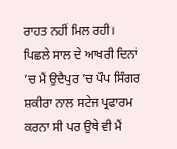ਰਾਹਤ ਨਹੀਂ ਮਿਲ ਰਹੀ। ਪਿਛਲੇ ਸਾਲ ਦੇ ਆਖਰੀ ਦਿਨਾਂ ’ਚ ਮੈਂ ਉਦੈਪੁਰ ’ਚ ਪੌਪ ਸਿੰਗਰ ਸ਼ਕੀਰਾ ਨਾਲ ਸਟੇਜ ਪ੍ਰਫਾਰਮ ਕਰਨਾ ਸੀ ਪਰ ਉਥੇ ਵੀ ਮੈਂ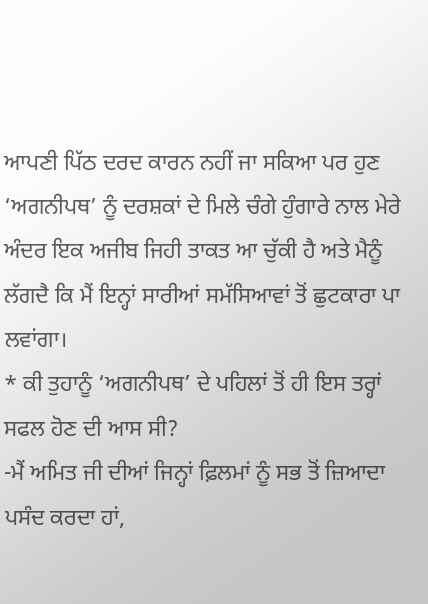ਆਪਣੀ ਪਿੱਠ ਦਰਦ ਕਾਰਨ ਨਹੀਂ ਜਾ ਸਕਿਆ ਪਰ ਹੁਣ ‘ਅਗਨੀਪਥ’ ਨੂੰ ਦਰਸ਼ਕਾਂ ਦੇ ਮਿਲੇ ਚੰਗੇ ਹੁੰਗਾਰੇ ਨਾਲ ਮੇਰੇ ਅੰਦਰ ਇਕ ਅਜੀਬ ਜਿਹੀ ਤਾਕਤ ਆ ਚੁੱਕੀ ਹੈ ਅਤੇ ਮੈਨੂੰ ਲੱਗਦੈ ਕਿ ਮੈਂ ਇਨ੍ਹਾਂ ਸਾਰੀਆਂ ਸਮੱਸਿਆਵਾਂ ਤੋਂ ਛੁਟਕਾਰਾ ਪਾ ਲਵਾਂਗਾ।
* ਕੀ ਤੁਹਾਨੂੰ ‘ਅਗਨੀਪਥ’ ਦੇ ਪਹਿਲਾਂ ਤੋਂ ਹੀ ਇਸ ਤਰ੍ਹਾਂ ਸਫਲ ਹੋਣ ਦੀ ਆਸ ਸੀ?
-ਮੈਂ ਅਮਿਤ ਜੀ ਦੀਆਂ ਜਿਨ੍ਹਾਂ ਫ਼ਿਲਮਾਂ ਨੂੰ ਸਭ ਤੋਂ ਜ਼ਿਆਦਾ ਪਸੰਦ ਕਰਦਾ ਹਾਂ,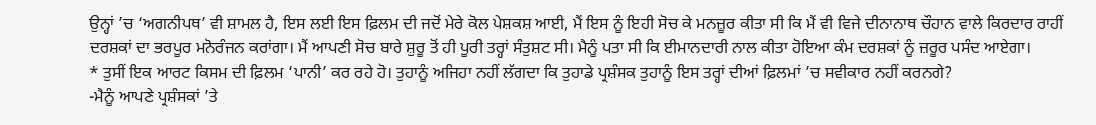ਉਨ੍ਹਾਂ ’ਚ ‘ਅਗਨੀਪਥ’ ਵੀ ਸ਼ਾਮਲ ਹੈ, ਇਸ ਲਈ ਇਸ ਫ਼ਿਲਮ ਦੀ ਜਦੋਂ ਮੇਰੇ ਕੋਲ ਪੇਸ਼ਕਸ਼ ਆਈ, ਮੈਂ ਇਸ ਨੂੰ ਇਹੀ ਸੋਚ ਕੇ ਮਨਜ਼ੂਰ ਕੀਤਾ ਸੀ ਕਿ ਮੈਂ ਵੀ ਵਿਜੇ ਦੀਨਾਨਾਥ ਚੌਹਾਨ ਵਾਲੇ ਕਿਰਦਾਰ ਰਾਹੀਂ ਦਰਸ਼ਕਾਂ ਦਾ ਭਰਪੂਰ ਮਨੋਰੰਜਨ ਕਰਾਂਗਾ। ਮੈਂ ਆਪਣੀ ਸੋਚ ਬਾਰੇ ਸ਼ੁਰੂ ਤੋਂ ਹੀ ਪੂਰੀ ਤਰ੍ਹਾਂ ਸੰਤੁਸ਼ਟ ਸੀ। ਮੈਨੂੰ ਪਤਾ ਸੀ ਕਿ ਈਮਾਨਦਾਰੀ ਨਾਲ ਕੀਤਾ ਹੋਇਆ ਕੰਮ ਦਰਸ਼ਕਾਂ ਨੂੰ ਜ਼ਰੂਰ ਪਸੰਦ ਆਏਗਾ।
* ਤੁਸੀਂ ਇਕ ਆਰਟ ਕਿਸਮ ਦੀ ਫ਼ਿਲਮ ‘ਪਾਨੀ’ ਕਰ ਰਹੇ ਹੋ। ਤੁਹਾਨੂੰ ਅਜਿਹਾ ਨਹੀਂ ਲੱਗਦਾ ਕਿ ਤੁਹਾਡੇ ਪ੍ਰਸ਼ੰਸਕ ਤੁਹਾਨੂੰ ਇਸ ਤਰ੍ਹਾਂ ਦੀਆਂ ਫ਼ਿਲਮਾਂ ’ਚ ਸਵੀਕਾਰ ਨਹੀਂ ਕਰਨਗੇ?
-ਮੈਨੂੰ ਆਪਣੇ ਪ੍ਰਸ਼ੰਸਕਾਂ ’ਤੇ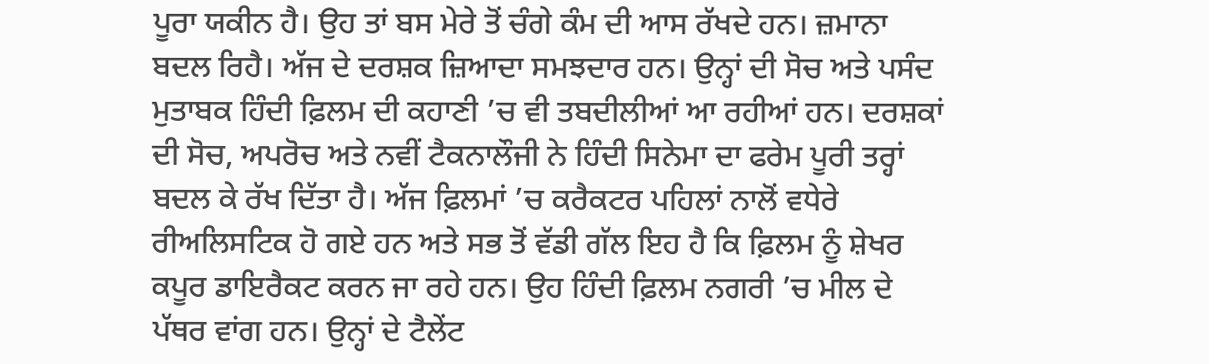ਪੂਰਾ ਯਕੀਨ ਹੈ। ਉਹ ਤਾਂ ਬਸ ਮੇਰੇ ਤੋਂ ਚੰਗੇ ਕੰਮ ਦੀ ਆਸ ਰੱਖਦੇ ਹਨ। ਜ਼ਮਾਨਾ ਬਦਲ ਰਿਹੈ। ਅੱਜ ਦੇ ਦਰਸ਼ਕ ਜ਼ਿਆਦਾ ਸਮਝਦਾਰ ਹਨ। ਉਨ੍ਹਾਂ ਦੀ ਸੋਚ ਅਤੇ ਪਸੰਦ ਮੁਤਾਬਕ ਹਿੰਦੀ ਫ਼ਿਲਮ ਦੀ ਕਹਾਣੀ ’ਚ ਵੀ ਤਬਦੀਲੀਆਂ ਆ ਰਹੀਆਂ ਹਨ। ਦਰਸ਼ਕਾਂ ਦੀ ਸੋਚ, ਅਪਰੋਚ ਅਤੇ ਨਵੀਂ ਟੈਕਨਾਲੌਜੀ ਨੇ ਹਿੰਦੀ ਸਿਨੇਮਾ ਦਾ ਫਰੇਮ ਪੂਰੀ ਤਰ੍ਹਾਂ ਬਦਲ ਕੇ ਰੱਖ ਦਿੱਤਾ ਹੈ। ਅੱਜ ਫ਼ਿਲਮਾਂ ’ਚ ਕਰੈਕਟਰ ਪਹਿਲਾਂ ਨਾਲੋਂ ਵਧੇਰੇ  ਰੀਅਲਿਸਟਿਕ ਹੋ ਗਏ ਹਨ ਅਤੇ ਸਭ ਤੋਂ ਵੱਡੀ ਗੱਲ ਇਹ ਹੈ ਕਿ ਫ਼ਿਲਮ ਨੂੰ ਸ਼ੇਖਰ ਕਪੂਰ ਡਾਇਰੈਕਟ ਕਰਨ ਜਾ ਰਹੇ ਹਨ। ਉਹ ਹਿੰਦੀ ਫ਼ਿਲਮ ਨਗਰੀ ’ਚ ਮੀਲ ਦੇ ਪੱਥਰ ਵਾਂਗ ਹਨ। ਉਨ੍ਹਾਂ ਦੇ ਟੈਲੇਂਟ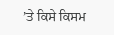’ਤੇ ਕਿਸੇ ਕਿਸਮ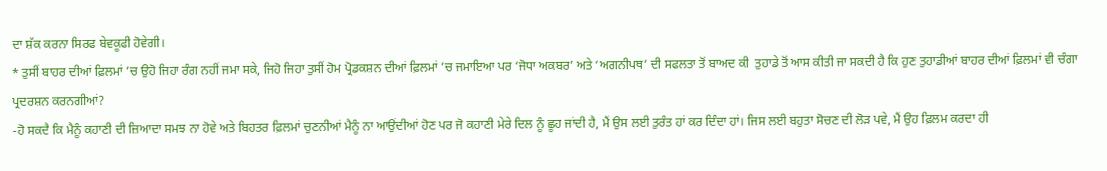ਦਾ ਸ਼ੱਕ ਕਰਨਾ ਸਿਰਫ ਬੇਵਕੂਫੀ ਹੋਵੇਗੀ।
* ਤੁਸੀਂ ਬਾਹਰ ਦੀਆਂ ਫ਼ਿਲਮਾਂ ’ਚ ਉਹੋ ਜਿਹਾ ਰੰਗ ਨਹੀਂ ਜਮਾ ਸਕੇ, ਜਿਹੋ ਜਿਹਾ ਤੁਸੀਂ ਹੋਮ ਪ੍ਰੋਡਕਸ਼ਨ ਦੀਆਂ ਫ਼ਿਲਮਾਂ ’ਚ ਜਮਾਇਆ ਪਰ ‘ਜੋਧਾ ਅਕਬਰ’ ਅਤੇ ‘ਅਗਨੀਪਥ’ ਦੀ ਸਫਲਤਾ ਤੋਂ ਬਾਅਦ ਕੀ  ਤੁਹਾਡੇ ਤੋਂ ਆਸ ਕੀਤੀ ਜਾ ਸਕਦੀ ਹੈ ਕਿ ਹੁਣ ਤੁਹਾਡੀਆਂ ਬਾਹਰ ਦੀਆਂ ਫ਼ਿਲਮਾਂ ਵੀ ਚੰਗਾ ਪ੍ਰਦਰਸ਼ਨ ਕਰਨਗੀਆਂ?
-ਹੋ ਸਕਦੈ ਕਿ ਮੈਨੂੰ ਕਹਾਣੀ ਦੀ ਜ਼ਿਆਦਾ ਸਮਝ ਨਾ ਹੋਵੇ ਅਤੇ ਬਿਹਤਰ ਫ਼ਿਲਮਾਂ ਚੁਣਨੀਆਂ ਮੈਨੂੰ ਨਾ ਆਉਂਦੀਆਂ ਹੋਣ ਪਰ ਜੋ ਕਹਾਣੀ ਮੇਰੇ ਦਿਲ ਨੂੰ ਛੂਹ ਜਾਂਦੀ ਹੈ, ਮੈਂ ਉਸ ਲਈ ਤੁਰੰਤ ਹਾਂ ਕਰ ਦਿੰਦਾ ਹਾਂ। ਜਿਸ ਲਈ ਬਹੁਤਾ ਸੋਚਣ ਦੀ ਲੋੜ ਪਵੇ, ਮੈਂ ਉਹ ਫ਼ਿਲਮ ਕਰਦਾ ਹੀ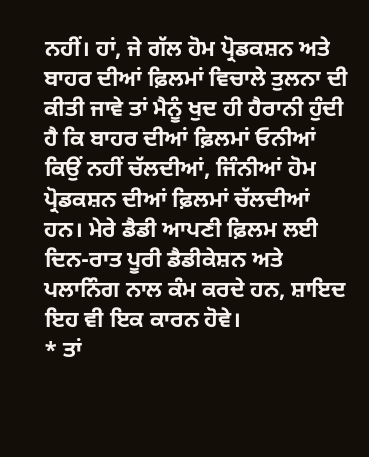ਨਹੀਂ। ਹਾਂ, ਜੇ ਗੱਲ ਹੋਮ ਪ੍ਰੋਡਕਸ਼ਨ ਅਤੇ ਬਾਹਰ ਦੀਆਂ ਫ਼ਿਲਮਾਂ ਵਿਚਾਲੇ ਤੁਲਨਾ ਦੀ ਕੀਤੀ ਜਾਵੇ ਤਾਂ ਮੈਨੂੰ ਖੁਦ ਹੀ ਹੈਰਾਨੀ ਹੁੰਦੀ ਹੈ ਕਿ ਬਾਹਰ ਦੀਆਂ ਫ਼ਿਲਮਾਂ ਓਨੀਆਂ ਕਿਉਂ ਨਹੀਂ ਚੱਲਦੀਆਂ, ਜਿੰਨੀਆਂ ਹੋਮ ਪ੍ਰੋਡਕਸ਼ਨ ਦੀਆਂ ਫ਼ਿਲਮਾਂ ਚੱਲਦੀਆਂ ਹਨ। ਮੇਰੇ ਡੈਡੀ ਆਪਣੀ ਫ਼ਿਲਮ ਲਈ ਦਿਨ-ਰਾਤ ਪੂਰੀ ਡੈਡੀਕੇਸ਼ਨ ਅਤੇ ਪਲਾਨਿੰਗ ਨਾਲ ਕੰਮ ਕਰਦੇ ਹਨ, ਸ਼ਾਇਦ ਇਹ ਵੀ ਇਕ ਕਾਰਨ ਹੋਵੇ।
* ਤਾਂ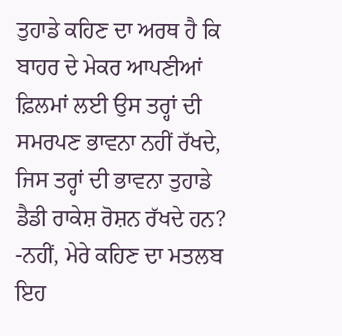ਤੁਹਾਡੇ ਕਹਿਣ ਦਾ ਅਰਥ ਹੈ ਕਿ ਬਾਹਰ ਦੇ ਮੇਕਰ ਆਪਣੀਆਂ ਫ਼ਿਲਮਾਂ ਲਈ ਉਸ ਤਰ੍ਹਾਂ ਦੀ ਸਮਰਪਣ ਭਾਵਨਾ ਨਹੀਂ ਰੱਖਦੇ, ਜਿਸ ਤਰ੍ਹਾਂ ਦੀ ਭਾਵਨਾ ਤੁਹਾਡੇ ਡੈਡੀ ਰਾਕੇਸ਼ ਰੋਸ਼ਨ ਰੱਖਦੇ ਹਨ?
-ਨਹੀਂ, ਮੇਰੇ ਕਹਿਣ ਦਾ ਮਤਲਬ ਇਹ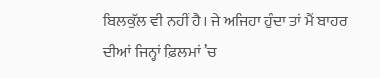ਬਿਲਕੁੱਲ ਵੀ ਨਹੀਂ ਹੈ। ਜੇ ਅਜਿਹਾ ਹੁੰਦਾ ਤਾਂ ਮੈਂ ਬਾਹਰ ਦੀਆਂ ਜਿਨ੍ਹਾਂ ਫ਼ਿਲਮਾਂ ’ਚ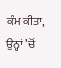ਕੰਮ ਕੀਤਾ, ਉਨ੍ਹਾਂ ’ਚੋਂ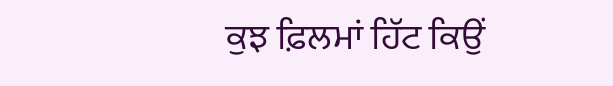ਕੁਝ ਫ਼ਿਲਮਾਂ ਹਿੱਟ ਕਿਉਂ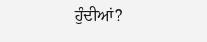ਹੁੰਦੀਆਂ?